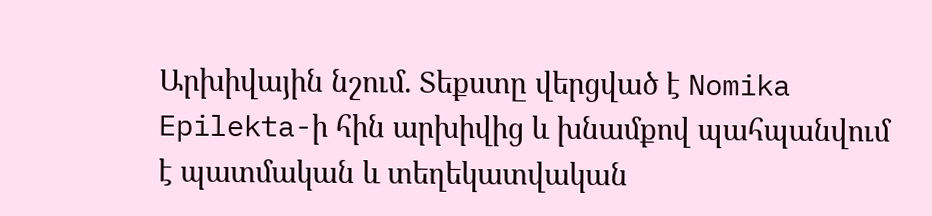Արխիվային նշում. Տեքստը վերցված է Nomika Epilekta-ի հին արխիվից և խնամքով պահպանվում է պատմական և տեղեկատվական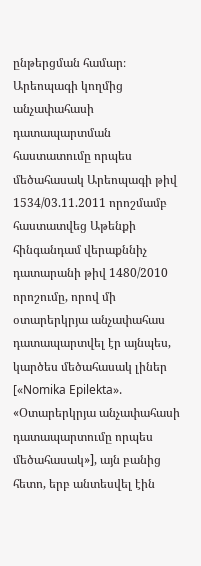ընթերցման համար։
Արեոպագի կողմից անչափահասի դատապարտման հաստատումը որպես մեծահասակ Արեոպագի թիվ 1534/03.11.2011 որոշմամբ հաստատվեց Աթենքի հինգանդամ վերաքննիչ դատարանի թիվ 1480/2010 որոշումը, որով մի օտարերկրյա անչափահաս դատապարտվել էր այնպես, կարծես մեծահասակ լիներ [«Nomika Epilekta». «Օտարերկրյա անչափահասի դատապարտումը որպես մեծահասակ»], այն բանից հետո, երբ անտեսվել էին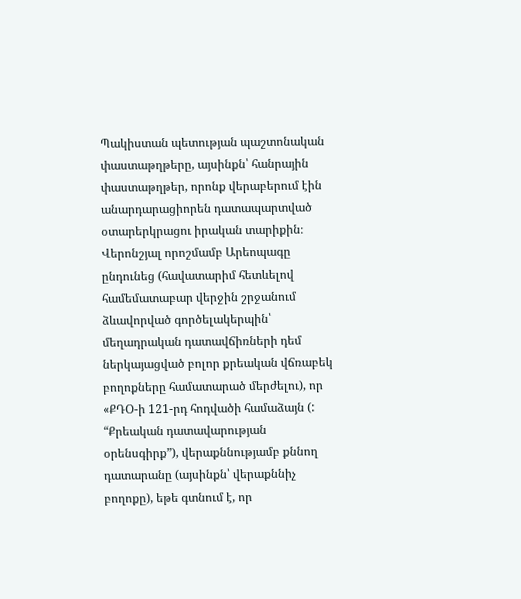Պակիստան պետության պաշտոնական փաստաթղթերը, այսինքն՝ հանրային փաստաթղթեր, որոնք վերաբերում էին անարդարացիորեն դատապարտված օտարերկրացու իրական տարիքին։ Վերոնշյալ որոշմամբ Արեոպագը ընդունեց (հավատարիմ հետևելով համեմատաբար վերջին շրջանում ձևավորված գործելակերպին՝ մեղադրական դատավճիռների դեմ ներկայացված բոլոր քրեական վճռաբեկ բողոքները համատարած մերժելու), որ «ՔԴՕ-ի 121-րդ հոդվածի համաձայն (: “Քրեական դատավարության օրենսգիրք”), վերաքննությամբ քննող դատարանը (այսինքն՝ վերաքննիչ բողոքը), եթե գտնում է, որ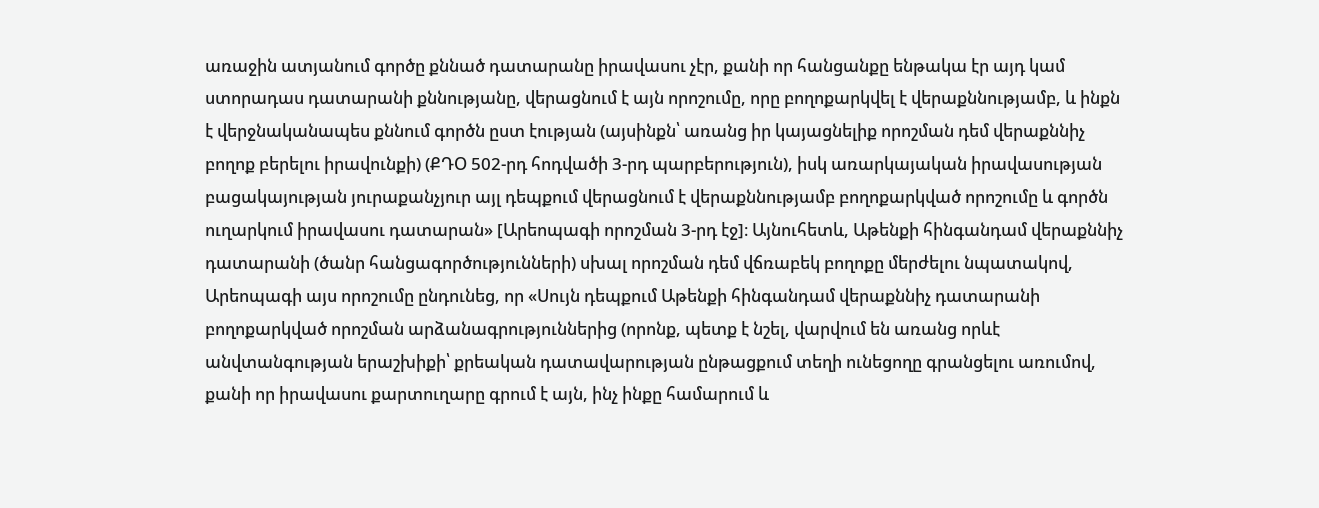առաջին ատյանում գործը քննած դատարանը իրավասու չէր, քանի որ հանցանքը ենթակա էր այդ կամ ստորադաս դատարանի քննությանը, վերացնում է այն որոշումը, որը բողոքարկվել է վերաքննությամբ, և ինքն է վերջնականապես քննում գործն ըստ էության (այսինքն՝ առանց իր կայացնելիք որոշման դեմ վերաքննիչ բողոք բերելու իրավունքի) (ՔԴՕ 502-րդ հոդվածի 3-րդ պարբերություն), իսկ առարկայական իրավասության բացակայության յուրաքանչյուր այլ դեպքում վերացնում է վերաքննությամբ բողոքարկված որոշումը և գործն ուղարկում իրավասու դատարան» [Արեոպագի որոշման 3-րդ էջ]։ Այնուհետև, Աթենքի հինգանդամ վերաքննիչ դատարանի (ծանր հանցագործությունների) սխալ որոշման դեմ վճռաբեկ բողոքը մերժելու նպատակով, Արեոպագի այս որոշումը ընդունեց, որ «Սույն դեպքում Աթենքի հինգանդամ վերաքննիչ դատարանի բողոքարկված որոշման արձանագրություններից (որոնք, պետք է նշել, վարվում են առանց որևէ անվտանգության երաշխիքի՝ քրեական դատավարության ընթացքում տեղի ունեցողը գրանցելու առումով, քանի որ իրավասու քարտուղարը գրում է այն, ինչ ինքը համարում և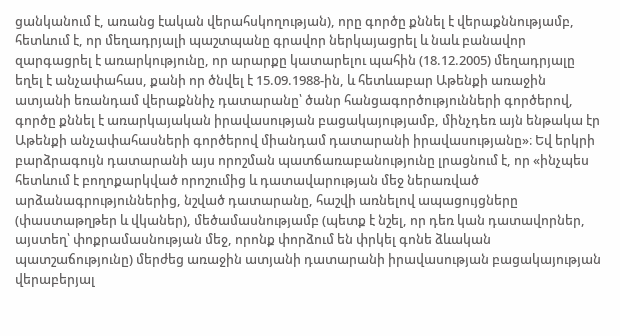ցանկանում է, առանց էական վերահսկողության), որը գործը քննել է վերաքննությամբ, հետևում է, որ մեղադրյալի պաշտպանը գրավոր ներկայացրել և նաև բանավոր զարգացրել է առարկությունը, որ արարքը կատարելու պահին (18.12.2005) մեղադրյալը եղել է անչափահաս, քանի որ ծնվել է 15.09.1988-ին, և հետևաբար Աթենքի առաջին ատյանի եռանդամ վերաքննիչ դատարանը՝ ծանր հանցագործությունների գործերով, գործը քննել է առարկայական իրավասության բացակայությամբ, մինչդեռ այն ենթակա էր Աթենքի անչափահասների գործերով միանդամ դատարանի իրավասությանը»։ Եվ երկրի բարձրագույն դատարանի այս որոշման պատճառաբանությունը լրացնում է, որ «ինչպես հետևում է բողոքարկված որոշումից և դատավարության մեջ ներառված արձանագրություններից, նշված դատարանը, հաշվի առնելով ապացույցները (փաստաթղթեր և վկաներ), մեծամասնությամբ (պետք է նշել, որ դեռ կան դատավորներ, այստեղ՝ փոքրամասնության մեջ, որոնք փորձում են փրկել գոնե ձևական պատշաճությունը) մերժեց առաջին ատյանի դատարանի իրավասության բացակայության վերաբերյալ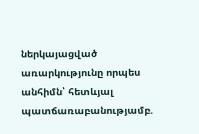ներկայացված առարկությունը որպես անհիմն՝ հետևյալ պատճառաբանությամբ.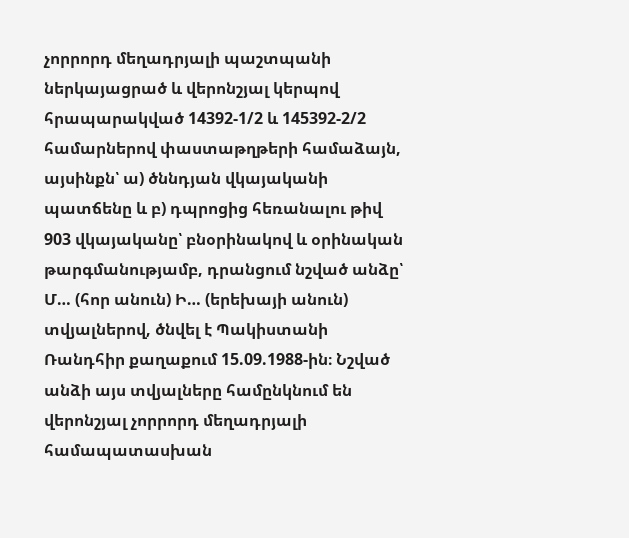չորրորդ մեղադրյալի պաշտպանի ներկայացրած և վերոնշյալ կերպով հրապարակված 14392-1/2 և 145392-2/2 համարներով փաստաթղթերի համաձայն, այսինքն՝ ա) ծննդյան վկայականի պատճենը և բ) դպրոցից հեռանալու թիվ 903 վկայականը՝ բնօրինակով և օրինական թարգմանությամբ, դրանցում նշված անձը՝ Մ… (հոր անուն) Ի… (երեխայի անուն) տվյալներով, ծնվել է Պակիստանի Ռանդհիր քաղաքում 15.09.1988-ին։ Նշված անձի այս տվյալները համընկնում են վերոնշյալ չորրորդ մեղադրյալի համապատասխան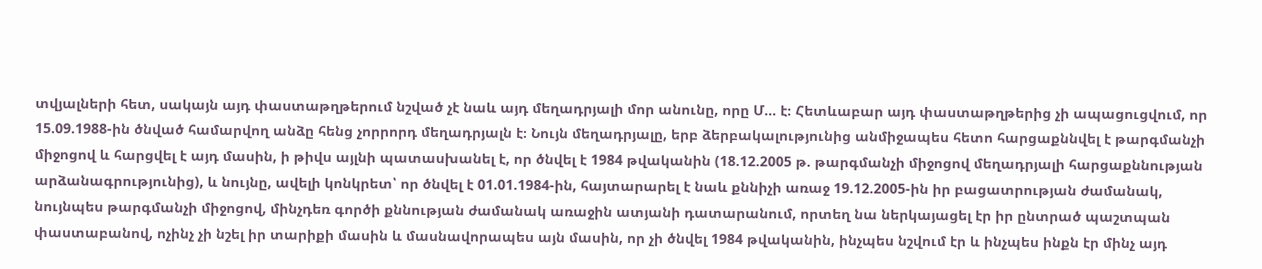տվյալների հետ, սակայն այդ փաստաթղթերում նշված չէ նաև այդ մեղադրյալի մոր անունը, որը Մ… է։ Հետևաբար այդ փաստաթղթերից չի ապացուցվում, որ 15.09.1988-ին ծնված համարվող անձը հենց չորրորդ մեղադրյալն է։ Նույն մեղադրյալը, երբ ձերբակալությունից անմիջապես հետո հարցաքննվել է թարգմանչի միջոցով և հարցվել է այդ մասին, ի թիվս այլնի պատասխանել է, որ ծնվել է 1984 թվականին (18.12.2005 թ. թարգմանչի միջոցով մեղադրյալի հարցաքննության արձանագրությունից), և նույնը, ավելի կոնկրետ՝ որ ծնվել է 01.01.1984-ին, հայտարարել է նաև քննիչի առաջ 19.12.2005-ին իր բացատրության ժամանակ, նույնպես թարգմանչի միջոցով, մինչդեռ գործի քննության ժամանակ առաջին ատյանի դատարանում, որտեղ նա ներկայացել էր իր ընտրած պաշտպան փաստաբանով, ոչինչ չի նշել իր տարիքի մասին և մասնավորապես այն մասին, որ չի ծնվել 1984 թվականին, ինչպես նշվում էր և ինչպես ինքն էր մինչ այդ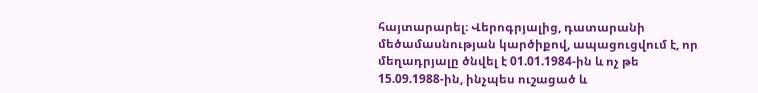հայտարարել։ Վերոգրյալից, դատարանի մեծամասնության կարծիքով, ապացուցվում է, որ մեղադրյալը ծնվել է 01.01.1984-ին և ոչ թե 15.09.1988-ին, ինչպես ուշացած և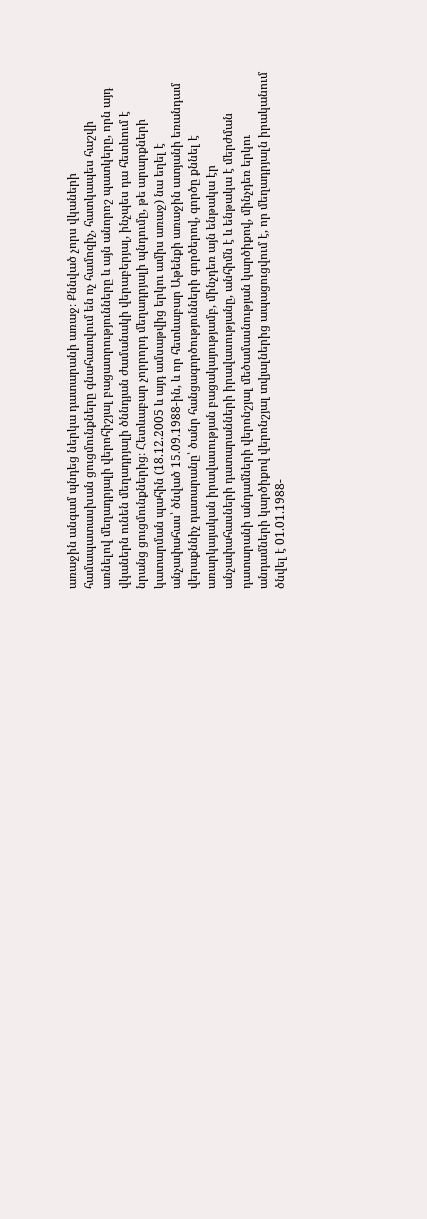առաջին անգամ պնդեց ներկա դատարանի առաջ։ Քննված չորս վկաների համապատասխան ցուցմունքները գնահատվում են ոչ համոզիչ, հատկապես հաշվի առնելով մեղադրյալի վերոհիշյալ բացատրությունները և այն անորոշ պատկերը, որն այդ վկաներն ունեն մեղադրյալի ծննդյան ժամանակի վերաբերյալ, ինչպես դա հետևում է նրանց ցուցմունքներից։ Հետևաբար չորրորդ մեղադրյալի պնդումը, թե արարքների կատարման պահին (18.12.2005 և այդ ամսաթվից երկու ամիս առաջ) նա եղել է անչափահաս՝ ծնված 15.09.1988-ին, և որ հետևաբար Աթենքի առաջին ատյանի եռանդամ վերաքննիչ դատարանը՝ ծանր հանցագործությունների գործերով, գործը քննել է առարկայական իրավասության բացակայությամբ, մինչդեռ այն ենթակա էր անչափահասների դատարանների իրավասությանը, անհիմն է և ենթակա է մերժման դատարանի անդամների վերոնշյալ մեծամասնության կարծիքով, մինչդեռ երկու անդամների կարծիքով վերոնշյալ տվյալներից ապացուցվում է, որ մեղադրյալն իրականում ծնվել է 01.01.1988-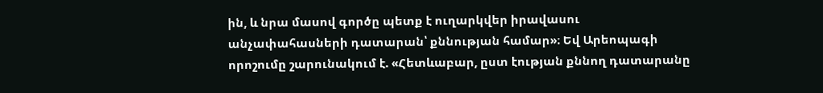ին, և նրա մասով գործը պետք է ուղարկվեր իրավասու անչափահասների դատարան՝ քննության համար»։ Եվ Արեոպագի որոշումը շարունակում է. «Հետևաբար, ըստ էության քննող դատարանը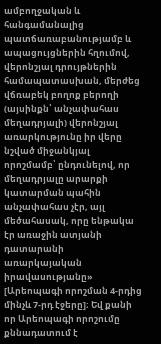ամբողջական և հանգամանալից պատճառաբանությամբ և ապացույցներին հղումով, վերոնշյալ դրույթներին համապատասխան, մերժեց վճռաբեկ բողոք բերողի (այսինքն՝ անչափահաս մեղադրյալի) վերոնշյալ առարկությունը իր վերը նշված միջանկյալ որոշմամբ՝ ընդունելով, որ մեղադրյալը արարքի կատարման պահին անչափահաս չէր, այլ մեծահասակ, որը ենթակա էր առաջին ատյանի դատարանի առարկայական իրավասությանը» [Արեոպագի որոշման 4-րդից մինչև 7-րդ էջերը]։ Եվ քանի որ Արեոպագի որոշումը քննադատում է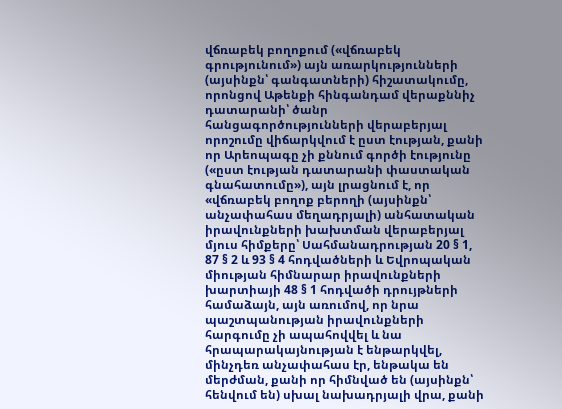վճռաբեկ բողոքում («վճռաբեկ գրությունում») այն առարկությունների (այսինքն՝ գանգատների) հիշատակումը, որոնցով Աթենքի հինգանդամ վերաքննիչ դատարանի՝ ծանր հանցագործությունների վերաբերյալ որոշումը վիճարկվում է ըստ էության, քանի որ Արեոպագը չի քննում գործի էությունը («ըստ էության դատարանի փաստական գնահատումը»), այն լրացնում է, որ «վճռաբեկ բողոք բերողի (այսինքն՝ անչափահաս մեղադրյալի) անհատական իրավունքների խախտման վերաբերյալ մյուս հիմքերը՝ Սահմանադրության 20 § 1, 87 § 2 և 93 § 4 հոդվածների և Եվրոպական միության հիմնարար իրավունքների խարտիայի 48 § 1 հոդվածի դրույթների համաձայն, այն առումով, որ նրա պաշտպանության իրավունքների հարգումը չի ապահովվել և նա հրապարակայնության է ենթարկվել, մինչդեռ անչափահաս էր, ենթակա են մերժման, քանի որ հիմնված են (այսինքն՝ հենվում են) սխալ նախադրյալի վրա, քանի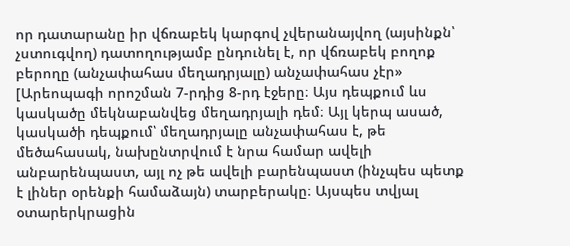որ դատարանը իր վճռաբեկ կարգով չվերանայվող (այսինքն՝ չստուգվող) դատողությամբ ընդունել է, որ վճռաբեկ բողոք բերողը (անչափահաս մեղադրյալը) անչափահաս չէր» [Արեոպագի որոշման 7-րդից 8-րդ էջերը։ Այս դեպքում ևս կասկածը մեկնաբանվեց մեղադրյալի դեմ։ Այլ կերպ ասած, կասկածի դեպքում՝ մեղադրյալը անչափահաս է, թե մեծահասակ, նախընտրվում է նրա համար ավելի անբարենպաստ, այլ ոչ թե ավելի բարենպաստ (ինչպես պետք է լիներ օրենքի համաձայն) տարբերակը։ Այսպես տվյալ օտարերկրացին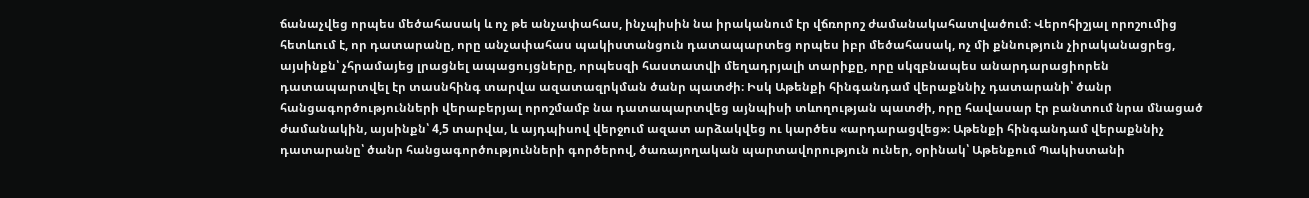ճանաչվեց որպես մեծահասակ և ոչ թե անչափահաս, ինչպիսին նա իրականում էր վճռորոշ ժամանակահատվածում։ Վերոհիշյալ որոշումից հետևում է, որ դատարանը, որը անչափահաս պակիստանցուն դատապարտեց որպես իբր մեծահասակ, ոչ մի քննություն չիրականացրեց, այսինքն՝ չհրամայեց լրացնել ապացույցները, որպեսզի հաստատվի մեղադրյալի տարիքը, որը սկզբնապես անարդարացիորեն դատապարտվել էր տասնհինգ տարվա ազատազրկման ծանր պատժի։ Իսկ Աթենքի հինգանդամ վերաքննիչ դատարանի՝ ծանր հանցագործությունների վերաբերյալ որոշմամբ նա դատապարտվեց այնպիսի տևողության պատժի, որը հավասար էր բանտում նրա մնացած ժամանակին, այսինքն՝ 4,5 տարվա, և այդպիսով վերջում ազատ արձակվեց ու կարծես «արդարացվեց»։ Աթենքի հինգանդամ վերաքննիչ դատարանը՝ ծանր հանցագործությունների գործերով, ծառայողական պարտավորություն ուներ, օրինակ՝ Աթենքում Պակիստանի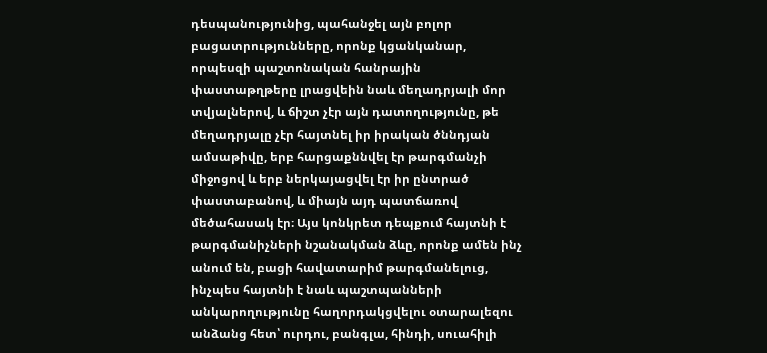դեսպանությունից, պահանջել այն բոլոր բացատրությունները, որոնք կցանկանար, որպեսզի պաշտոնական հանրային փաստաթղթերը լրացվեին նաև մեղադրյալի մոր տվյալներով, և ճիշտ չէր այն դատողությունը, թե մեղադրյալը չէր հայտնել իր իրական ծննդյան ամսաթիվը, երբ հարցաքննվել էր թարգմանչի միջոցով և երբ ներկայացվել էր իր ընտրած փաստաբանով, և միայն այդ պատճառով մեծահասակ էր։ Այս կոնկրետ դեպքում հայտնի է թարգմանիչների նշանակման ձևը, որոնք ամեն ինչ անում են, բացի հավատարիմ թարգմանելուց, ինչպես հայտնի է նաև պաշտպանների անկարողությունը հաղորդակցվելու օտարալեզու անձանց հետ՝ ուրդու, բանգլա, հինդի, սուահիլի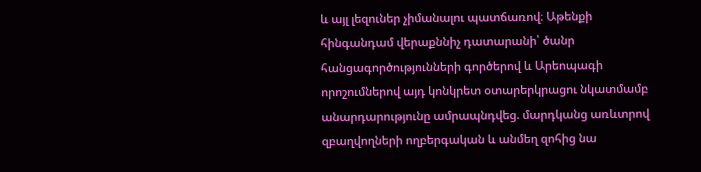և այլ լեզուներ չիմանալու պատճառով։ Աթենքի հինգանդամ վերաքննիչ դատարանի՝ ծանր հանցագործությունների գործերով և Արեոպագի որոշումներով այդ կոնկրետ օտարերկրացու նկատմամբ անարդարությունը ամրապնդվեց. մարդկանց առևտրով զբաղվողների ողբերգական և անմեղ զոհից նա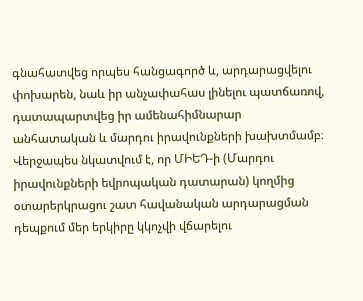գնահատվեց որպես հանցագործ և, արդարացվելու փոխարեն, նաև իր անչափահաս լինելու պատճառով, դատապարտվեց իր ամենահիմնարար անհատական և մարդու իրավունքների խախտմամբ։ Վերջապես նկատվում է, որ ՄԻԵԴ-ի (Մարդու իրավունքների եվրոպական դատարան) կողմից օտարերկրացու շատ հավանական արդարացման դեպքում մեր երկիրը կկոչվի վճարելու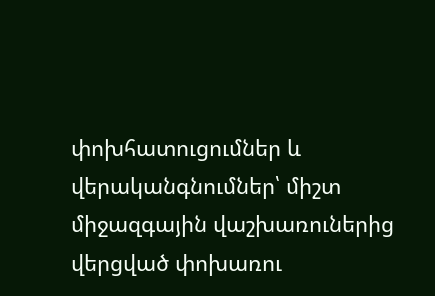փոխհատուցումներ և վերականգնումներ՝ միշտ միջազգային վաշխառուներից վերցված փոխառու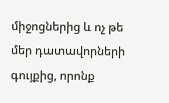միջոցներից և ոչ թե մեր դատավորների գույքից, որոնք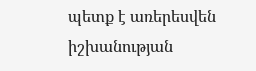պետք է առերեսվեն իշխանության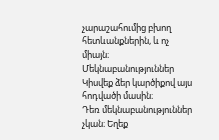չարաշահումից բխող հետևանքներին, և ոչ միայն։
Մեկնաբանություններ
Կիսվեք ձեր կարծիքով այս հոդվածի մասին։
Դեռ մեկնաբանություններ չկան։ Եղեք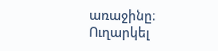առաջինը։
Ուղարկել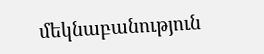մեկնաբանություն